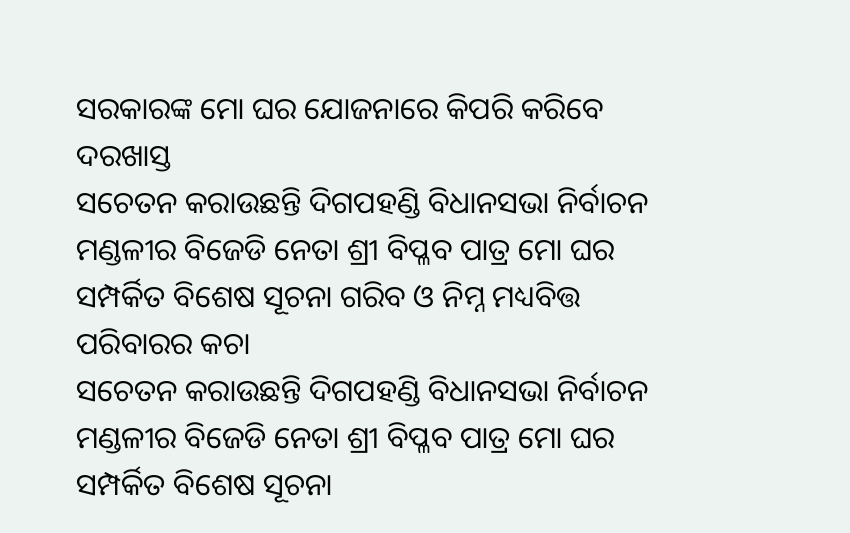ସରକାରଙ୍କ ମୋ ଘର ଯୋଜନାରେ କିପରି କରିବେ ଦରଖାସ୍ତ
ସଚେତନ କରାଉଛନ୍ତି ଦିଗପହଣ୍ଡି ବିଧାନସଭା ନିର୍ବାଚନ ମଣ୍ଡଳୀର ବିଜେଡି ନେତା ଶ୍ରୀ ବିପ୍ଳବ ପାତ୍ର ମୋ ଘର ସମ୍ପର୍କିତ ବିଶେଷ ସୂଚନା ଗରିବ ଓ ନିମ୍ନ ମଧ୍ୟବିତ୍ତ ପରିବାରର କଚା
ସଚେତନ କରାଉଛନ୍ତି ଦିଗପହଣ୍ଡି ବିଧାନସଭା ନିର୍ବାଚନ ମଣ୍ଡଳୀର ବିଜେଡି ନେତା ଶ୍ରୀ ବିପ୍ଳବ ପାତ୍ର ମୋ ଘର ସମ୍ପର୍କିତ ବିଶେଷ ସୂଚନା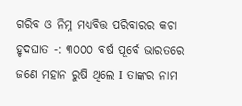ଗରିବ ଓ ନିମ୍ନ ମଧ୍ୟବିତ୍ତ ପରିବାରର କଚା
ହୃଦଘାତ -: ୩୦୦୦ ବର୍ଷ ପୂର୍ବେ ଭାରତରେ ଜଣେ ମହାନ ରୁଷି ଥିଲେ I ତାଙ୍କର ନାମ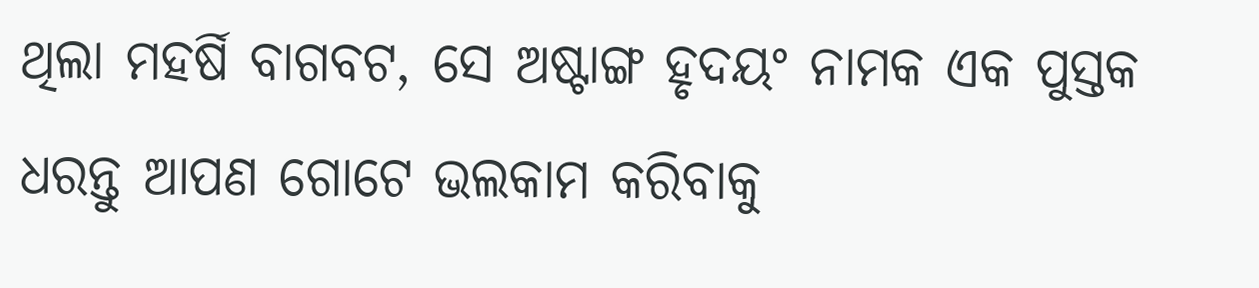ଥିଲା ମହର୍ଷି ବାଗବଟ, ସେ ଅଷ୍ଟାଙ୍ଗ ହୃଦୟଂ ନାମକ ଏକ ପୁସ୍ତକ
ଧରନ୍ତୁ ଆପଣ ଗୋଟେ ଭଲକାମ କରିବାକୁ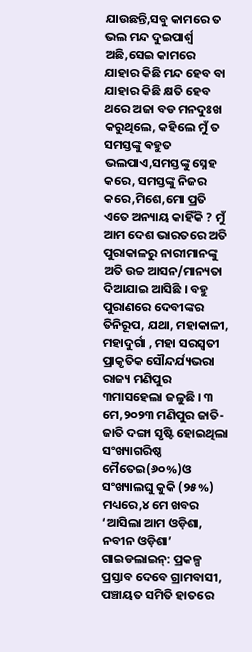ଯାଉଛନ୍ତି,ସବୁ କାମରେ ତ ଭଲ ମନ୍ଦ ଦୁଇପାର୍ଶ୍ବ ଅଛି,ସେଇ କାମରେ ଯାହାର କିଛି ମନ୍ଦ ହେବ ବା ଯାହାର କିଛି କ୍ଷତି ହେବ
ଥରେ ଅଜା ବଡ ମନଦୁଃଖ କରୁଥିଲେ, କହିଲେ ମୁଁ ତ ସମସ୍ତଙ୍କୁ ଵହୁତ ଭଲପାଏ,ସମସ୍ତଙ୍କୁ ସ୍ନେହ କରେ, ସମସ୍ତଙ୍କୁ ନିଜର କରେ,ମିଶେ,ମୋ ପ୍ରତି ଏତେ ଅନ୍ୟାୟ କାହିଁକି ? ମୁଁ
ଆମ ଦେଶ ଭାରତରେ ଅତି ପୁରାକାଳରୁ ନାରୀମାନଙ୍କୁ ଅତି ଉଚ୍ଚ ଆସନ/ମାନ୍ୟତା ଦିଆଯାଇ ଆସିଛି । ବହୁ ପୁରାଣରେ ଦେବୀଙ୍କର ତିନିରୂପ, ଯଥା, ମହାକାଳୀ, ମହାଦୁର୍ଗା , ମହା ସରସ୍ବତୀ
ପ୍ରାକୃତିକ ସୌନ୍ଦର୍ଯ୍ୟଭରା ରାଜ୍ୟ ମଣିପୁର ୩ମାସହେଲା ଜଳୁଛି । ୩ ମେ,୨୦୨୩ ମଣିପୁର ଜାତି-ଜାତି ଦଙ୍ଗା ସୃଷ୍ଟି ହୋଇଥିଲା ସଂଖ୍ୟାଗରିଷ୍ଠ ମୈତେଇ(୬୦%)ଓ ସଂଖ୍ୟାଲଘୁ କୁକି (୨୫%) ମଧ୍ୟରେ,୪ ମେ ଖବର
‘ଆସିଲା ଆମ ଓଡ଼ିଶା, ନବୀନ ଓଡ଼ିଶା’ ଗାଇଡଲାଇନ୍: ପ୍ରକଳ୍ପ ପ୍ରସ୍ତାବ ଦେବେ ଗ୍ରାମବାସୀ, ପଞ୍ଚାୟତ ସମିତି ହାତରେ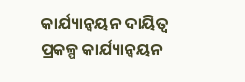କାର୍ଯ୍ୟାନ୍ୱୟନ ଦାୟିତ୍ୱ ପ୍ରକଳ୍ପ କାର୍ଯ୍ୟାନ୍ୱୟନ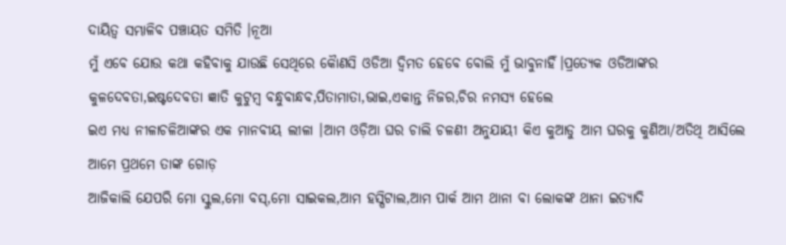ଦାୟିତ୍ୱ ସମ୍ଭାଳିବ ପଞ୍ଚାୟତ ସମିତି ।ନୂଆ
ମୁଁ ଏବେ ଯୋଉ କଥା କହିବାକୁ ଯାଉଛି ସେଥିରେ କୋୖଣସି ଓଡିଆ ଦ୍ଵିମତ ହେବେ ବୋଲି ମୁଁ ଭାବୁନାହିଁ।ପ୍ରତ୍ୟେକ ଓଡିଆଙ୍କର କୁଳଦେବତା,ଇଷ୍ଟଦେବତା ଜ୍ଞାତି କୁଟୁମ୍ବ ବନ୍ଧୁବାନ୍ଧବ,ପିତାମାତା,ଭାଇ,ଏକାନ୍ତ ନିଜର,ଚିର ନମସ୍ୟ ହେଲେ
ଇଏ ମଧ୍ୟ ନୀଳାଚଳିଆଙ୍କର ଏକ ମାନବୀୟ ଲୀଳା ।ଆମ ଓଡ଼ିଆ ଘର ଚାଲି ଚଳଣୀ ଅନୁଯାୟୀ କିଏ କୁଆଡୁ ଆମ ଘରକୁ କୁଣିଆ/ଅତିଥି ଆସିଲେ ଆମେ ପ୍ରଥମେ ତାଙ୍କ ଗୋଡ଼
ଆଜିକାଲି ଯେପରି ମୋ ସ୍କୁଲ,ମୋ ବସ୍,ମୋ ସାଇକଲ,ଆମ ହସ୍ପିଟାଲ,ଆମ ପାର୍କ ଆମ ଥାନା ବା ଲୋକଙ୍କ ଥାନା ଇତ୍ୟାଦି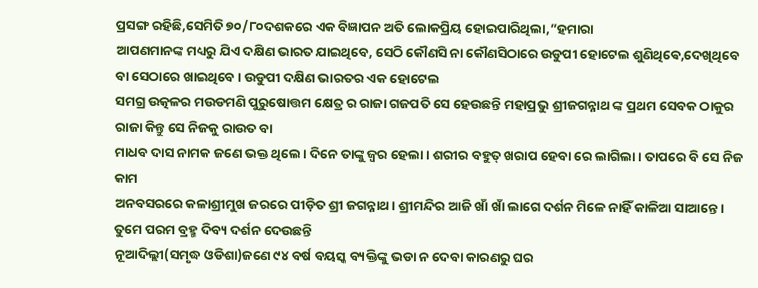ପ୍ରସଙ୍ଗ ରହିଛି,ସେମିତି ୭୦/୮୦ଦଶକରେ ଏକ ବିଜ୍ଞାପନ ଅତି ଲୋକପ୍ରିୟ ହୋଇପାରିଥିଲା,”ହମାରା
ଆପଣମାନଙ୍କ ମଧ୍ୟରୁ ଯିଏ ଦକ୍ଷିଣ ଭାରତ ଯାଇଥିବେ, ସେଠି କୌଣସି ନା କୌଣସିଠାରେ ଉଡୁପୀ ହୋଟେଲ ଶୁଣିଥିଵେ,ଦେଖିଥିବେ ବା ସେଠାରେ ଖାଇଥିବେ । ଉଡୁପୀ ଦକ୍ଷିଣ ଭାରତର ଏକ ହୋଟେଲ
ସମଗ୍ର ଉତ୍କଳର ମଉଡମଣି ପୁରୁଷୋତ୍ତମ କ୍ଷେତ୍ର ର ରାଜା ଗଜପତି ସେ ହେଉଛନ୍ତି ମହାପ୍ରଭୁ ଶ୍ରୀଜଗନ୍ନାଥ ଙ୍କ ପ୍ରଥମ ସେବକ ଠାକୁର ରାଜା କିନ୍ତୁ ସେ ନିଜକୁ ରାଉତ ବା
ମାଧବ ଦାସ ନାମକ ଜଣେ ଭକ୍ତ ଥିଲେ। ଦିନେ ତାଙ୍କୁ ଜ୍ଵର ହେଲା। ଶରୀର ବହୁତ୍ ଖରାପ ହେବା ରେ ଲାଗିଲା । ତାପରେ ବି ସେ ନିଜ କାମ
ଅନବସରରେ କଳାଶ୍ରୀମୁଖ ଜରରେ ପୀଡ଼ିତ ଶ୍ରୀ ଜଗନ୍ନାଥ। ଶ୍ରୀମନ୍ଦିର ଆଜି ଖାଁ ଖାଁ ଲାଗେ ଦର୍ଶନ ମିଳେ ନାହିଁ କାଳିଆ ସାଆନ୍ତେ। ତୁମେ ପରମ ବ୍ରହ୍ମ ଦିବ୍ୟ ଦର୍ଶନ ଦେଉଛନ୍ତି
ନୂଆଦିଲ୍ଲୀ(ସମୃଦ୍ଧ ଓଡିଶା)ଜଣେ ୯୪ ବର୍ଷ ବୟସ୍କ ବ୍ୟକ୍ତିଙ୍କୁ ଭଡା ନ ଦେବା କାରଣରୁ ଘର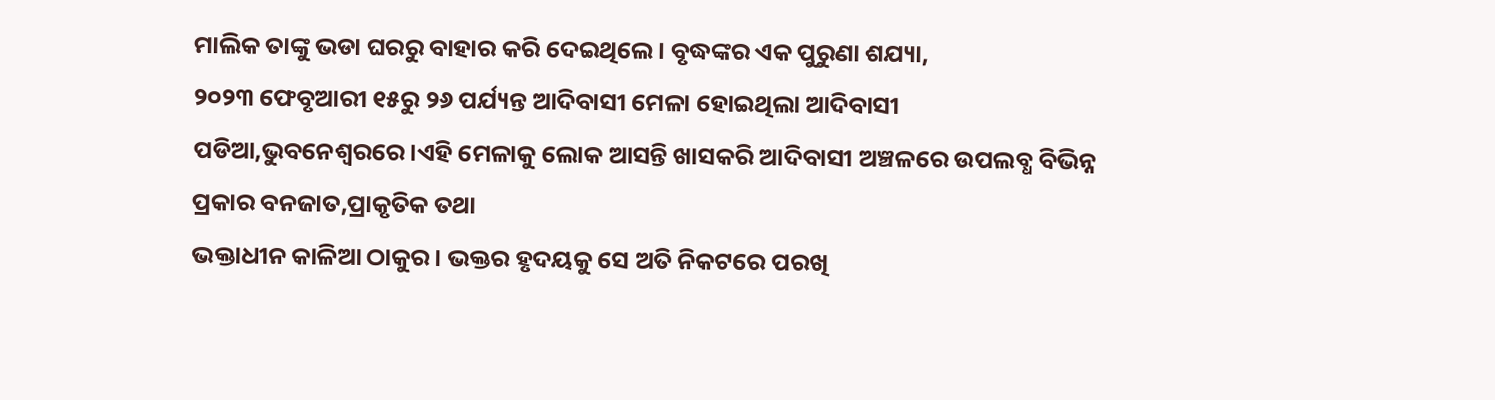ମାଲିକ ତାଙ୍କୁ ଭଡା ଘରରୁ ବାହାର କରି ଦେଇଥିଲେ। ବୃଦ୍ଧଙ୍କର ଏକ ପୁରୁଣା ଶଯ୍ୟା,
୨୦୨୩ ଫେବୃଆରୀ ୧୫ରୁ ୨୬ ପର୍ଯ୍ୟନ୍ତ ଆଦିବାସୀ ମେଳା ହୋଇଥିଲା ଆଦିବାସୀ ପଡିଆ,ଭୁବନେଶ୍ୱରରେ ।ଏହି ମେଳାକୁ ଲୋକ ଆସନ୍ତି ଖାସକରି ଆଦିବାସୀ ଅଞ୍ଚଳରେ ଉପଲବ୍ଧ ବିଭିନ୍ନ ପ୍ରକାର ବନଜାତ,ପ୍ରାକୃତିକ ତଥା
ଭକ୍ତାଧୀନ କାଳିଆ ଠାକୁର। ଭକ୍ତର ହୃଦୟକୁ ସେ ଅତି ନିକଟରେ ପରଖି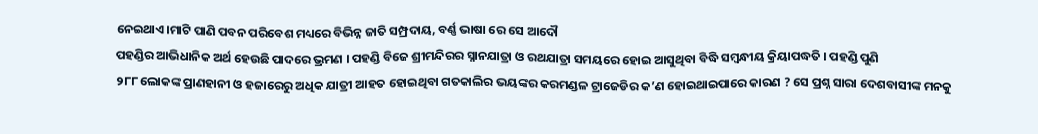ନେଇଥାଏ।ମାଟି ପାଣି ପବନ ପରିବେଶ ମଧ୍ୟରେ ବିଭିନ୍ନ ଜାତି ସମ୍ପ୍ରଦାୟ, ବର୍ଣ୍ଣ ଭାଷା ରେ ସେ ଆଦୌ
ପହଣ୍ଡିର ଆଭିଧାନିକ ଅର୍ଥ ହେଉଛି ପାଦରେ ଭ୍ରମଣ । ପହଣ୍ଡି ବିଜେ ଶ୍ରୀମନ୍ଦିରର ସ୍ନାନଯାତ୍ରା ଓ ରଥଯାତ୍ରା ସମୟରେ ହୋଇ ଆସୁଥିବା ବିଦ୍ଧି ସମ୍ବନ୍ଧୀୟ କ୍ରିୟାପଦ୍ଧତି । ପହଣ୍ଡି ପୁଣି
୨୮୮ ଲୋକଙ୍କ ପ୍ରାଣହାନୀ ଓ ହଜାରେରୁ ଅଧିକ ଯାତ୍ରୀ ଆହତ ହୋଇଥିବା ଗତକାଲିର ଭୟଙ୍କର କରମଣ୍ଡଳ ଟ୍ରାଜେଡିର କ’ଣ ହୋଇଥାଇପାରେ କାରଣ ? ସେ ପ୍ରଶ୍ନ ସାରା ଦେଶବାସୀଙ୍କ ମନକୁ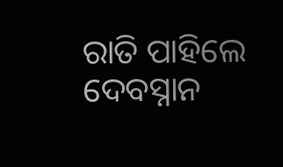ରାତି ପାହିଲେ ଦେବସ୍ନାନ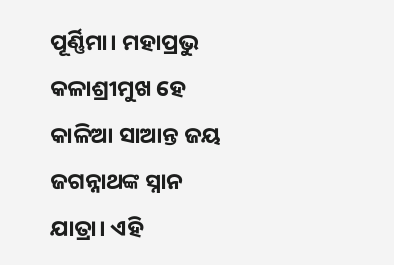ପୂର୍ଣ୍ଣିମା। ମହାପ୍ରଭୁ କଳାଶ୍ରୀମୁଖ ହେ କାଳିଆ ସାଆନ୍ତ ଜୟ ଜଗନ୍ନାଥଙ୍କ ସ୍ନାନ ଯାତ୍ରା। ଏହି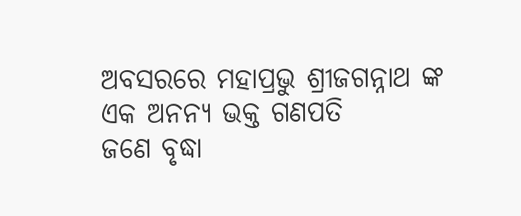ଅବସରରେ ମହାପ୍ରଭୁ ଶ୍ରୀଜଗନ୍ନାଥ ଙ୍କ ଏକ ଅନନ୍ୟ ଭକ୍ତ ଗଣପତି
ଜଣେ ବୃଦ୍ଧା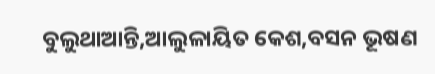ବୁଲୁଥାଆନ୍ତି,ଆଲୁଳାୟିତ କେଶ,ବସନ ଭୂଷଣ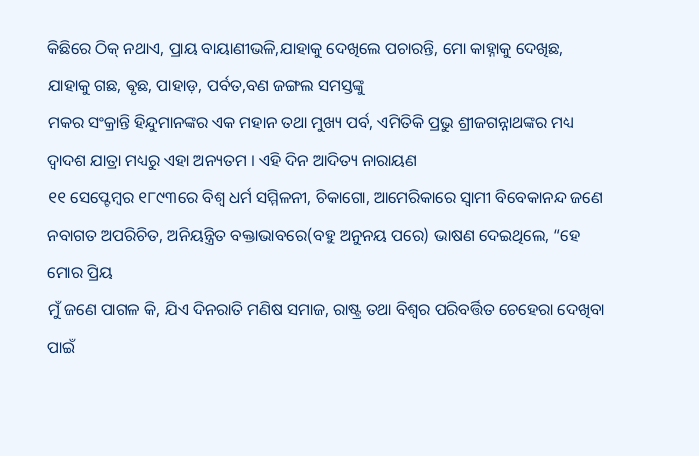କିଛିରେ ଠିକ୍ ନଥାଏ, ପ୍ରାୟ ବାୟାଣୀଭଳି,ଯାହାକୁ ଦେଖିଲେ ପଚାରନ୍ତି, ମୋ କାହ୍ନାକୁ ଦେଖିଛ, ଯାହାକୁ ଗଛ, ଵୃଛ, ପାହାଡ଼, ପର୍ବତ,ବଣ ଜଙ୍ଗଲ ସମସ୍ତଙ୍କୁ
ମକର ସଂକ୍ରାନ୍ତି ହିନ୍ଦୁମାନଙ୍କର ଏକ ମହାନ ତଥା ମୁଖ୍ୟ ପର୍ବ, ଏମିତିକି ପ୍ରଭୁ ଶ୍ରୀଜଗନ୍ନାଥଙ୍କର ମଧ୍ୟ ଦ୍ଵାଦଶ ଯାତ୍ରା ମଧ୍ୟରୁ ଏହା ଅନ୍ୟତମ । ଏହି ଦିନ ଆଦିତ୍ୟ ନାରାୟଣ
୧୧ ସେପ୍ଟେମ୍ବର ୧୮୯୩ରେ ବିଶ୍ବ ଧର୍ମ ସମ୍ମିଳନୀ, ଚିକାଗୋ, ଆମେରିକାରେ ସ୍ବାମୀ ବିବେକାନନ୍ଦ ଜଣେ ନବାଗତ ଅପରିଚିତ, ଅନିୟନ୍ତ୍ରିତ ବକ୍ତାଭାବରେ(ବହୁ ଅନୁନୟ ପରେ) ଭାଷଣ ଦେଇଥିଲେ, “ହେ ମୋର ପ୍ରିୟ
ମୁଁ ଜଣେ ପାଗଳ କି, ଯିଏ ଦିନରାତି ମଣିଷ ସମାଜ, ରାଷ୍ଟ୍ର ତଥା ବିଶ୍ୱର ପରିବର୍ତ୍ତିତ ଚେହେରା ଦେଖିବା ପାଇଁ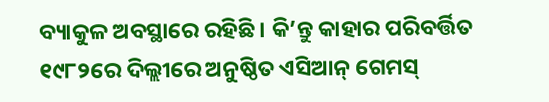ବ୍ୟାକୁଳ ଅବସ୍ଥାରେ ରହିଛି । କି’ନ୍ତୁ କାହାର ପରିବର୍ତ୍ତିତ
୧୯୮୨ରେ ଦିଲ୍ଲୀରେ ଅନୁଷ୍ଠିତ ଏସିଆନ୍ ଗେମସ୍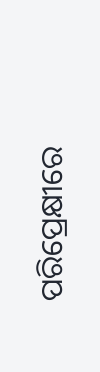ପରିପ୍ରେକ୍ଷୀରେ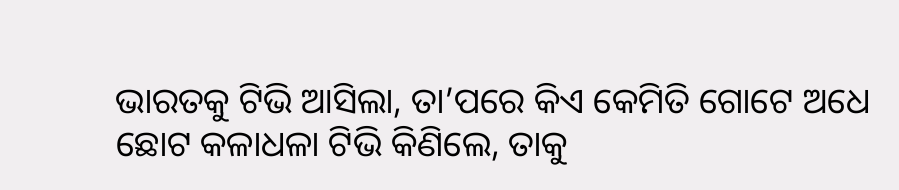ଭାରତକୁ ଟିଭି ଆସିଲା, ତା’ପରେ କିଏ କେମିତି ଗୋଟେ ଅଧେ ଛୋଟ କଳାଧଳା ଟିଭି କିଣିଲେ, ତାକୁ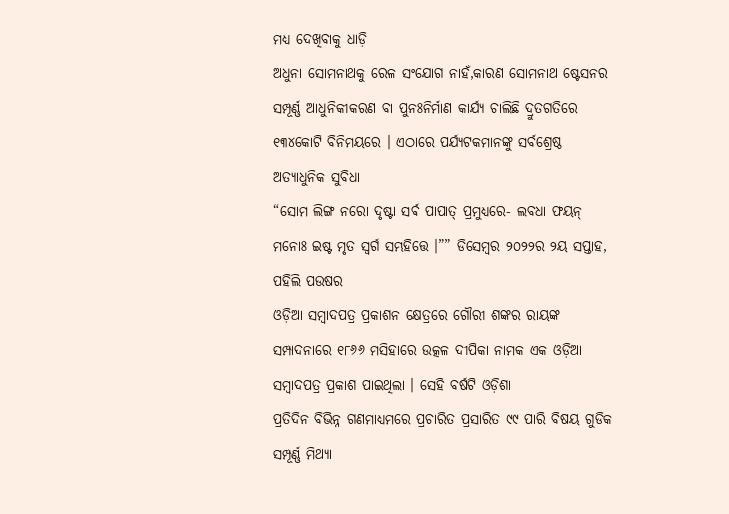ମଧ୍ୟ ଦେଖିବାକୁ ଧାଡ଼ି
ଅଧୁନା ସୋମନାଥକୁ ରେଳ ସଂଯୋଗ ନାହଁ,କାରଣ ସୋମନାଥ ଷ୍ଟେସନର ସମ୍ପୂର୍ଣ୍ଣ ଆଧୁନିକୀକରଣ ବା ପୁନଃନିର୍ମାଣ କାର୍ଯ୍ୟ ଚାଲିଛି ଦ୍ରୁତଗତିରେ ୧୩୪କୋଟି ବିନିମୟରେ । ଏଠାରେ ପର୍ଯ୍ୟଟକମାନଙ୍କୁ ସର୍ବଶ୍ରେଷ୍ଠ ଅତ୍ୟାଧୁନିକ ସୁବିଧା
“ସୋମ ଲିଙ୍ଗ ନରୋ ଦୃଷ୍ଟା ସର୍ଵ ପାପାତ୍ ପ୍ରମୁଧ୍ୟରେ- ଲବଧା ଫୟନ୍ ମନୋଃ ଇଷ୍ଟ ମୃତ ସ୍ୱର୍ଗ ସମ୍ଭହିତ୍ତେ ।”” ଡିସେମ୍ବର ୨୦୨୨ର ୨ୟ ସପ୍ତାହ, ପହିଲି ପଉଷର
ଓଡ଼ିଆ ସମ୍ବାଦପତ୍ର ପ୍ରକାଶନ କ୍ଷେତ୍ରରେ ଗୌରୀ ଶଙ୍କର ରାୟଙ୍କ ସମ୍ପାଦନାରେ ୧୮୬୬ ମସିହାରେ ଉତ୍କଳ ଦୀପିକା ନାମକ ଏକ ଓଡ଼ିଆ ସମ୍ବାଦପତ୍ର ପ୍ରକାଶ ପାଇଥିଲା । ସେହି ବର୍ଷଟି ଓଡ଼ିଶା
ପ୍ରତିଦିନ ବିଭିନ୍ନ ଗଣମାଧ୍ୟମରେ ପ୍ରଚାରିତ ପ୍ରସାରିତ ୯୯ ପାରି ବିଷୟ ଗୁଡିକ ସମ୍ପୂର୍ଣ୍ଣ ମିଥ୍ୟା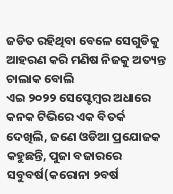ଜଡିତ ରହିଥିବା ବେଳେ ସେଗୁଡିକୁ ଆହରଣ କରି ମଣିଷ ନିଜକୁ ଅତ୍ୟନ୍ତ ଚାଲାକ ବୋଲି
ଏଇ ୨୦୨୨ ସେପ୍ଟେମ୍ବର ଅଧାରେ କନକ ଟିଭିରେ ଏକ ବିତର୍କ ଦେଖିଲି, ଜଣେ ଓଡିଆ ପ୍ରଯୋଜକ କହୁଛନ୍ତି, ପୁଜା ବଜାରରେ ସବୁବର୍ଷ(କରୋନା ୨ବର୍ଷ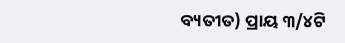ବ୍ୟତୀତ) ପ୍ରାୟ ୩/୪ଟି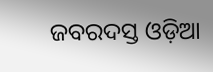ଜବରଦସ୍ତ ଓଡ଼ିଆ